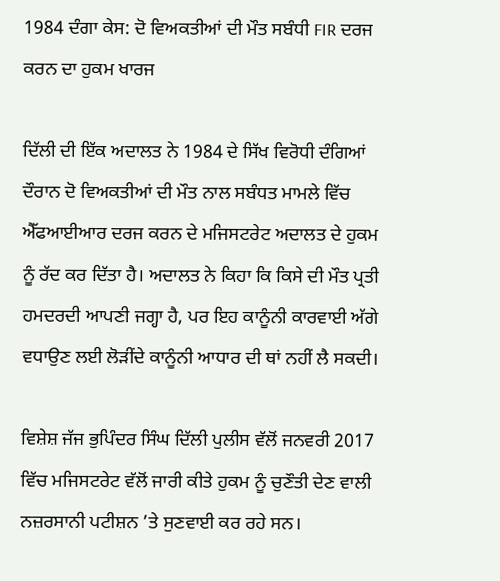1984 ਦੰਗਾ ਕੇਸ: ਦੋ ਵਿਅਕਤੀਆਂ ਦੀ ਮੌਤ ਸਬੰਧੀ FIR ਦਰਜ ਕਰਨ ਦਾ ਹੁਕਮ ਖਾਰਜ

ਦਿੱਲੀ ਦੀ ਇੱਕ ਅਦਾਲਤ ਨੇ 1984 ਦੇ ਸਿੱਖ ਵਿਰੋਧੀ ਦੰਗਿਆਂ ਦੌਰਾਨ ਦੋ ਵਿਅਕਤੀਆਂ ਦੀ ਮੌਤ ਨਾਲ ਸਬੰਧਤ ਮਾਮਲੇ ਵਿੱਚ ਐੱਫਆਈਆਰ ਦਰਜ ਕਰਨ ਦੇ ਮਜਿਸਟਰੇਟ ਅਦਾਲਤ ਦੇ ਹੁਕਮ ਨੂੰ ਰੱਦ ਕਰ ਦਿੱਤਾ ਹੈ। ਅਦਾਲਤ ਨੇ ਕਿਹਾ ਕਿ ਕਿਸੇ ਦੀ ਮੌਤ ਪ੍ਰਤੀ ਹਮਦਰਦੀ ਆਪਣੀ ਜਗ੍ਹਾ ਹੈ, ਪਰ ਇਹ ਕਾਨੂੰਨੀ ਕਾਰਵਾਈ ਅੱਗੇ ਵਧਾਉਣ ਲਈ ਲੋੜੀਂਦੇ ਕਾਨੂੰਨੀ ਆਧਾਰ ਦੀ ਥਾਂ ਨਹੀਂ ਲੈ ਸਕਦੀ।

ਵਿਸ਼ੇਸ਼ ਜੱਜ ਭੁਪਿੰਦਰ ਸਿੰਘ ਦਿੱਲੀ ਪੁਲੀਸ ਵੱਲੋਂ ਜਨਵਰੀ 2017 ਵਿੱਚ ਮਜਿਸਟਰੇਟ ਵੱਲੋਂ ਜਾਰੀ ਕੀਤੇ ਹੁਕਮ ਨੂੰ ਚੁਣੌਤੀ ਦੇਣ ਵਾਲੀ ਨਜ਼ਰਸਾਨੀ ਪਟੀਸ਼ਨ ’ਤੇ ਸੁਣਵਾਈ ਕਰ ਰਹੇ ਸਨ।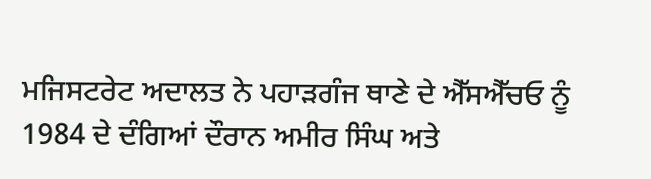ਮਜਿਸਟਰੇਟ ਅਦਾਲਤ ਨੇ ਪਹਾੜਗੰਜ ਥਾਣੇ ਦੇ ਐੱਸਐੱਚਓ ਨੂੰ 1984 ਦੇ ਦੰਗਿਆਂ ਦੌਰਾਨ ਅਮੀਰ ਸਿੰਘ ਅਤੇ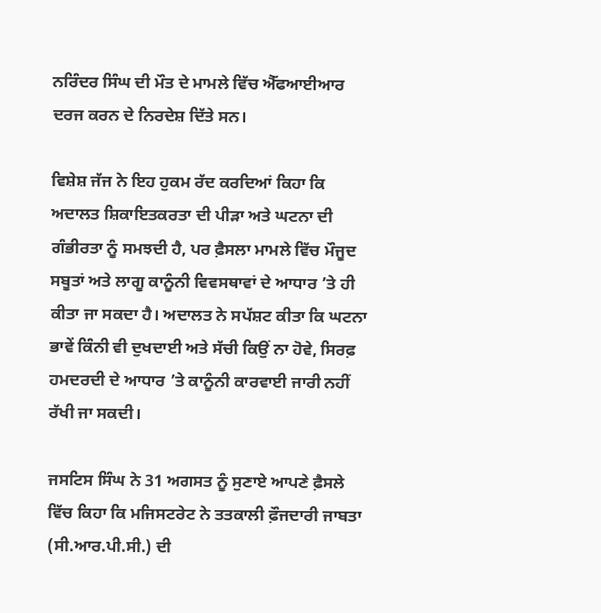ਨਰਿੰਦਰ ਸਿੰਘ ਦੀ ਮੌਤ ਦੇ ਮਾਮਲੇ ਵਿੱਚ ਐੱਫਆਈਆਰ ਦਰਜ ਕਰਨ ਦੇ ਨਿਰਦੇਸ਼ ਦਿੱਤੇ ਸਨ।

ਵਿਸ਼ੇਸ਼ ਜੱਜ ਨੇ ਇਹ ਹੁਕਮ ਰੱਦ ਕਰਦਿਆਂ ਕਿਹਾ ਕਿ ਅਦਾਲਤ ਸ਼ਿਕਾਇਤਕਰਤਾ ਦੀ ਪੀੜਾ ਅਤੇ ਘਟਨਾ ਦੀ ਗੰਭੀਰਤਾ ਨੂੰ ਸਮਝਦੀ ਹੈ, ਪਰ ਫ਼ੈਸਲਾ ਮਾਮਲੇ ਵਿੱਚ ਮੌਜੂਦ ਸਬੂਤਾਂ ਅਤੇ ਲਾਗੂ ਕਾਨੂੰਨੀ ਵਿਵਸਥਾਵਾਂ ਦੇ ਆਧਾਰ ’ਤੇ ਹੀ ਕੀਤਾ ਜਾ ਸਕਦਾ ਹੈ। ਅਦਾਲਤ ਨੇ ਸਪੱਸ਼ਟ ਕੀਤਾ ਕਿ ਘਟਨਾ ਭਾਵੇਂ ਕਿੰਨੀ ਵੀ ਦੁਖਦਾਈ ਅਤੇ ਸੱਚੀ ਕਿਉਂ ਨਾ ਹੋਵੇ, ਸਿਰਫ਼ ਹਮਦਰਦੀ ਦੇ ਆਧਾਰ ’ਤੇ ਕਾਨੂੰਨੀ ਕਾਰਵਾਈ ਜਾਰੀ ਨਹੀਂ ਰੱਖੀ ਜਾ ਸਕਦੀ।

ਜਸਟਿਸ ਸਿੰਘ ਨੇ 31 ਅਗਸਤ ਨੂੰ ਸੁਣਾਏ ਆਪਣੇ ਫ਼ੈਸਲੇ ਵਿੱਚ ਕਿਹਾ ਕਿ ਮਜਿਸਟਰੇਟ ਨੇ ਤਤਕਾਲੀ ਫ਼ੌਜਦਾਰੀ ਜਾਬਤਾ (ਸੀ.ਆਰ.ਪੀ.ਸੀ.) ਦੀ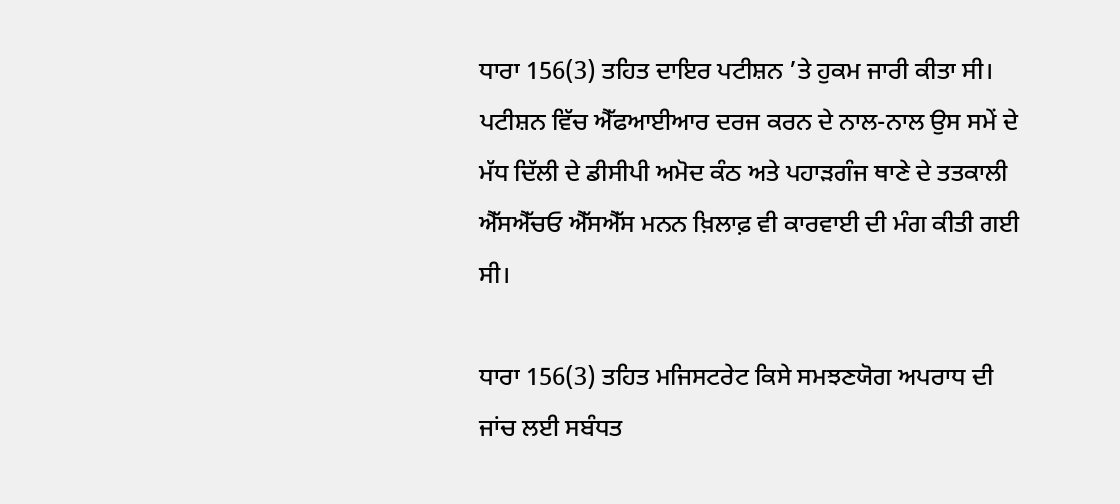ਧਾਰਾ 156(3) ਤਹਿਤ ਦਾਇਰ ਪਟੀਸ਼ਨ ’ਤੇ ਹੁਕਮ ਜਾਰੀ ਕੀਤਾ ਸੀ। ਪਟੀਸ਼ਨ ਵਿੱਚ ਐੱਫਆਈਆਰ ਦਰਜ ਕਰਨ ਦੇ ਨਾਲ-ਨਾਲ ਉਸ ਸਮੇਂ ਦੇ ਮੱਧ ਦਿੱਲੀ ਦੇ ਡੀਸੀਪੀ ਅਮੋਦ ਕੰਠ ਅਤੇ ਪਹਾੜਗੰਜ ਥਾਣੇ ਦੇ ਤਤਕਾਲੀ ਐੱਸਐੱਚਓ ਐੱਸਐੱਸ ਮਨਨ ਖ਼ਿਲਾਫ਼ ਵੀ ਕਾਰਵਾਈ ਦੀ ਮੰਗ ਕੀਤੀ ਗਈ ਸੀ।

ਧਾਰਾ 156(3) ਤਹਿਤ ਮਜਿਸਟਰੇਟ ਕਿਸੇ ਸਮਝਣਯੋਗ ਅਪਰਾਧ ਦੀ ਜਾਂਚ ਲਈ ਸਬੰਧਤ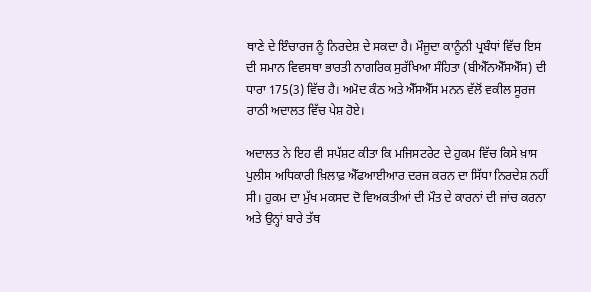ਥਾਣੇ ਦੇ ਇੰਚਾਰਜ ਨੂੰ ਨਿਰਦੇਸ਼ ਦੇ ਸਕਦਾ ਹੈ। ਮੌਜੂਦਾ ਕਾਨੂੰਨੀ ਪ੍ਰਬੰਧਾਂ ਵਿੱਚ ਇਸ ਦੀ ਸਮਾਨ ਵਿਵਸਥਾ ਭਾਰਤੀ ਨਾਗਰਿਕ ਸੁਰੱਖਿਆ ਸੰਹਿਤਾ (ਬੀਐੱਨਐੱਸਐੱਸ) ਦੀ ਧਾਰਾ 175(3) ਵਿੱਚ ਹੈ। ਅਮੋਦ ਕੰਠ ਅਤੇ ਐੱਸਐੱਸ ਮਨਨ ਵੱਲੋਂ ਵਕੀਲ ਸੂਰਜ ਰਾਠੀ ਅਦਾਲਤ ਵਿੱਚ ਪੇਸ਼ ਹੋਏ।

ਅਦਾਲਤ ਨੇ ਇਹ ਵੀ ਸਪੱਸ਼ਟ ਕੀਤਾ ਕਿ ਮਜਿਸਟਰੇਟ ਦੇ ਹੁਕਮ ਵਿੱਚ ਕਿਸੇ ਖ਼ਾਸ ਪੁਲੀਸ ਅਧਿਕਾਰੀ ਖ਼ਿਲਾਫ਼ ਐੱਫਆਈਆਰ ਦਰਜ ਕਰਨ ਦਾ ਸਿੱਧਾ ਨਿਰਦੇਸ਼ ਨਹੀਂ ਸੀ। ਹੁਕਮ ਦਾ ਮੁੱਖ ਮਕਸਦ ਦੋ ਵਿਅਕਤੀਆਂ ਦੀ ਮੌਤ ਦੇ ਕਾਰਨਾਂ ਦੀ ਜਾਂਚ ਕਰਨਾ ਅਤੇ ਉਨ੍ਹਾਂ ਬਾਰੇ ਤੱਥ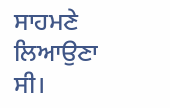ਸਾਹਮਣੇ ਲਿਆਉਣਾ ਸੀ।